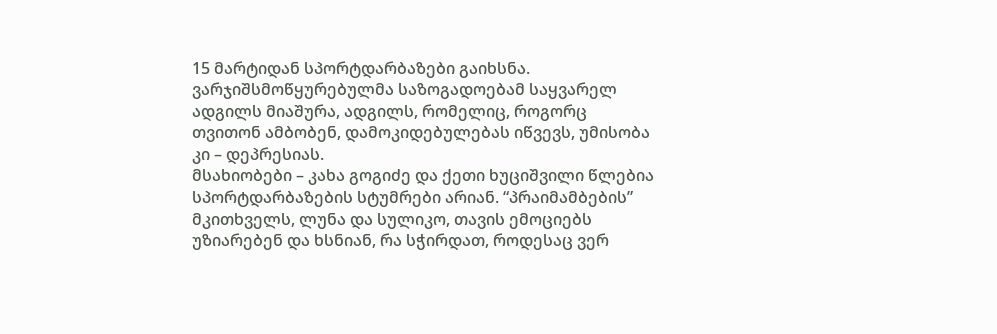15 მარტიდან სპორტდარბაზები გაიხსნა. ვარჯიშსმოწყურებულმა საზოგადოებამ საყვარელ ადგილს მიაშურა, ადგილს, რომელიც, როგორც თვითონ ამბობენ, დამოკიდებულებას იწვევს, უმისობა კი – დეპრესიას.
მსახიობები – კახა გოგიძე და ქეთი ხუციშვილი წლებია სპორტდარბაზების სტუმრები არიან. “პრაიმამბების” მკითხველს, ლუნა და სულიკო, თავის ემოციებს უზიარებენ და ხსნიან, რა სჭირდათ, როდესაც ვერ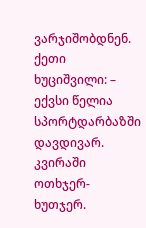ვარჯიშობდნენ.
ქეთი ხუციშვილი: – ექვსი წელია სპორტდარბაზში დავდივარ. კვირაში ოთხჯერ-ხუთჯერ.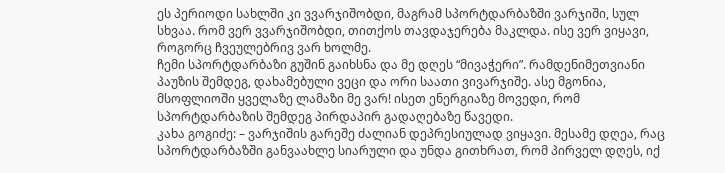ეს პერიოდი სახლში კი ვვარჯიშობდი, მაგრამ სპორტდარბაზში ვარჯიში, სულ სხვაა. რომ ვერ ვვარჯიშობდი, თითქოს თავდაჯერება მაკლდა. ისე ვერ ვიყავი, როგორც ჩვეულებრივ ვარ ხოლმე.
ჩემი სპორტდარბაზი გუშინ გაიხსნა და მე დღეს “მივაჭერი”. რამდენიმეთვიანი პაუზის შემდეგ, დახამებული ვეცი და ორი საათი ვივარჯიშე. ასე მგონია, მსოფლიოში ყველაზე ლამაზი მე ვარ! ისეთ ენერგიაზე მოვედი, რომ სპორტდარბაზის შემდეგ პირდაპირ გადაღებაზე წავედი.
კახა გოგიძე: – ვარჯიშის გარეშე ძალიან დეპრესიულად ვიყავი. მესამე დღეა, რაც სპორტდარბაზში განვაახლე სიარული და უნდა გითხრათ, რომ პირველ დღეს, იქ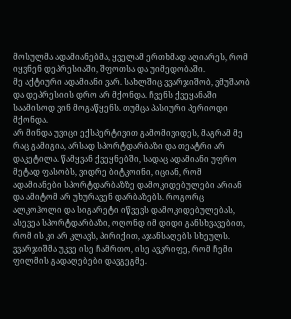მოსულმა ადამიანებმა, ყველამ ერთხმად აღიარეს, რომ იყვნენ დეპრესიაში, შფოთსა და უიმედობაში.
მე აქტიური ადამიანი ვარ. სახლშიც ვვარჯიშობ, ვმუშაობ და დეპრესიის დრო არ მქონდა. ჩვენს ქვეყანაში საამისოდ ვინ მოგაწყენს. თუმცა პასიური პერიოდი მქონდა.
არ მინდა უვიცი ექსპერტივით გამომივიდეს, მაგრამ მე რაც გამიგია, არსად სპორტდარბაზი და თეატრი არ დაკეტილა. წამყვან ქვეყნებში, სადაც ადამიანი უფრო მეტად ფასობს, ვიდრე ბიტკოინი, იციან, რომ ადამიანები სპორტდარბაზზე დამოკიდებულები არიან და ამიტომ არ უხურავენ დარბაზებს. როგორც ალკოჰოლი და სიგარეტი იწვევს დამოკიდებულებას, ასევეა სპორტდარბაზი, ოღონდ იმ დიდი განსხვავებით, რომ ის კი არ კლავს, პირიქით, აჯანსაღებს სხეულს.
ვვარჯიშმა უკვე ისე ჩამრთო, ისე ავკრიფე, რომ ჩემი ფილმის გადაღებები დავგეგმე.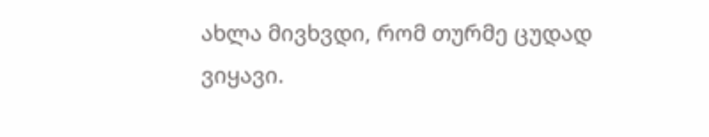ახლა მივხვდი, რომ თურმე ცუდად ვიყავი.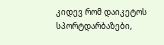კიდევ რომ დაიკეტოს სპორტდარბაზები,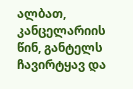ალბათ, კანცელარიის წინ, განტელს ჩავირტყავ და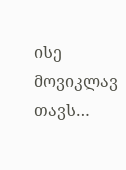ისე მოვიკლავ თავს…